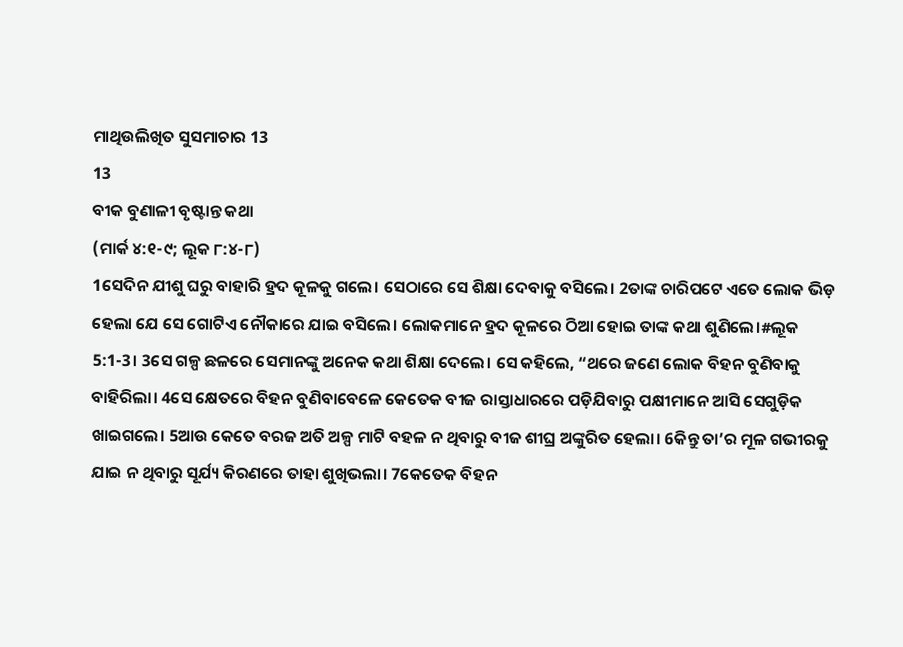ମାଥିଉଲିଖିତ ସୁସମାଚାର 13
13
ବୀକ ବୁଣାଳୀ ବୃଷ୍ଟାନ୍ତ କଥା
(ମାର୍କ ୪:୧-୯; ଲୂକ ୮:୪-୮)
1ସେଦିନ ଯୀଶୁ ଘରୁ ବାହାରି ହ୍ରଦ କୂଳକୁ ଗଲେ। ସେଠାରେ ସେ ଶିକ୍ଷା ଦେବାକୁ ବସିଲେ। 2ତାଙ୍କ ଚାରିପଟେ ଏତେ ଲୋକ ଭିଡ଼ ହେଲା ଯେ ସେ ଗୋଟିଏ ନୌକାରେ ଯାଇ ବସିଲେ। ଲୋକମାନେ ହ୍ରଦ କୂଳରେ ଠିଆ ହୋଇ ତାଙ୍କ କଥା ଶୁଣିଲେ।#ଲୂକ 5:1-3। 3ସେ ଗଳ୍ପ ଛଳରେ ସେମାନଙ୍କୁ ଅନେକ କଥା ଶିକ୍ଷା ଦେଲେ। ସେ କହିଲେ, “ଥରେ ଜଣେ ଲୋକ ବିହନ ବୁଣିବାକୁ ବାହିରିଲା। 4ସେ କ୍ଷେତରେ ବିହନ ବୁଣିବାବେଳେ କେତେକ ବୀଜ ରାସ୍ତାଧାରରେ ପଡ଼ିଯିବାରୁ ପକ୍ଷୀମାନେ ଆସି ସେଗୁଡ଼ିକ ଖାଇଗଲେ। 5ଆଉ କେତେ ବରଜ ଅତି ଅଳ୍ପ ମାଟି ବହଳ ନ ଥିବାରୁ ବୀଜ ଶୀଘ୍ର ଅଙ୍କୁରିତ ହେଲା। 6କିନ୍ତୁ ତା’ର ମୂଳ ଗଭୀରକୁ ଯାଇ ନ ଥିବାରୁ ସୂର୍ଯ୍ୟ କିରଣରେ ତାହା ଶୁଖିଭଲା। 7କେତେକ ବିହନ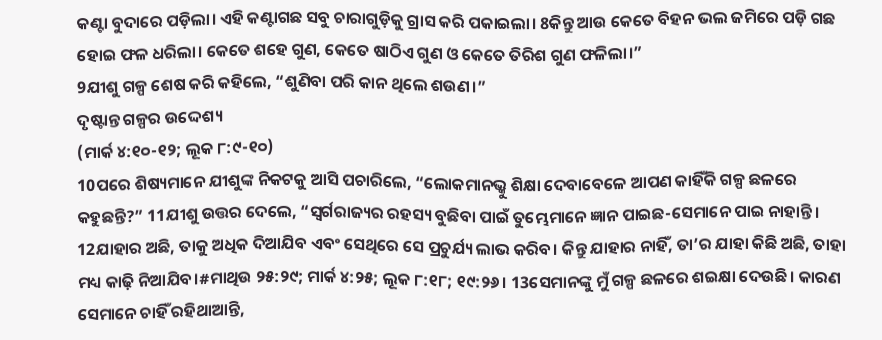କଣ୍ଟା ବୁଦାରେ ପଡ଼ିଲା। ଏହି କଣ୍ଟାଗଛ ସବୁ ଚାରାଗୁଡ଼ିକୁ ଗ୍ରାସ କରି ପକାଇଲା। 8କିନ୍ତୁ ଆଉ କେତେ ବିହନ ଭଲ ଜମିରେ ପଡ଼ି ଗଛ ହୋଇ ଫଳ ଧରିଲା। କେତେ ଶହେ ଗୁଣ, କେତେ ଷାଠିଏ ଗୁଣ ଓ କେତେ ତିରିଶ ଗୁଣ ଫଳିଲା।”
9ଯୀଶୁ ଗଳ୍ପ ଶେଷ କରି କହିଲେ, “ଶୁଣିବା ପରି କାନ ଥିଲେ ଶଉଣ।”
ଦୃଷ୍ଟାନ୍ତ ଗଳ୍ପର ଉଦ୍ଦେଶ୍ୟ
(ମାର୍କ ୪:୧୦-୧୨; ଲୂକ ୮:୯-୧୦)
10ପରେ ଶିଷ୍ୟମାନେ ଯୀଶୁଙ୍କ ନିକଟକୁ ଆସି ପଚାରିଲେ, “ଲୋକମାନଭ୍କୁ ଶିକ୍ଷା ଦେବାବେଳେ ଆପଣ କାହିଁକି ଗଳ୍ପ ଛଳରେ କହୁଛନ୍ତି?” 11ଯୀଶୁ ଉତ୍ତର ଦେଲେ, “ସ୍ୱର୍ଗରାଜ୍ୟର ରହସ୍ୟ ବୁଛିବା ପାଇଁ ତୁମ୍ଭେମାନେ ଜ୍ଞାନ ପାଇଛ-ସେମାନେ ପାଇ ନାହାନ୍ତି। 12ଯାହାର ଅଛି, ତାକୁ ଅଧିକ ଦିଆଯିବ ଏବଂ ସେଥିରେ ସେ ପ୍ରଚୁର୍ଯ୍ୟ ଲାଭ କରିବ। କିନ୍ତୁ ଯାହାର ନାହିଁ, ତା’ର ଯାହା କିଛି ଅଛି, ତାହା ମଧ୍ୟ କାଢ଼ି ନିଆଯିବ।#ମାଥିଉ ୨୫:୨୯; ମାର୍କ ୪:୨୫; ଲୂକ ୮:୧୮; ୧୯:୨୬। 13ସେମାନଙ୍କୁ ମୁଁ ଗଳ୍ପ ଛଳରେ ଶଇକ୍ଷା ଦେଉଛି। କାରଣ ସେମାନେ ଚାହିଁ ରହିଥାଆନ୍ତି,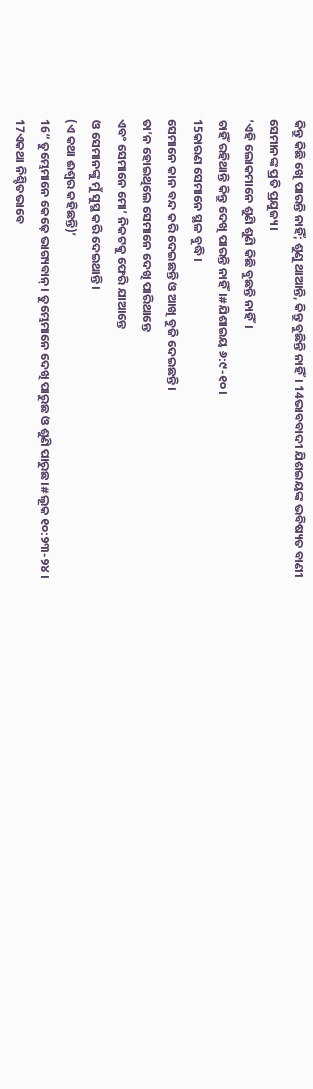କିନ୍ତୁ କିଛି ଖେି ପାରନ୍ତି ନାହିଁ; ଶୁଣୁ ଥାଆନ୍ତି, କିନ୍ତୁ ବୁଛିନ୍ତି ନାହିଁ। 14ଭାବବାଦୀ ଯିଶଇୟଙ୍କ ଭବିଷ୍ୟତ ବାଣୀ ସେମାନଙ୍କ ପ୍ରତି ପ୍ରଯୁଜ୍ୟ।
‘ଏହି ଲୋକମାନେ ଶୁଣି ଶୁଣି କିଛି ବୁଛନ୍ତି ନାହିଁ।
ଚାହିଁ ରହିଥାନ୍ତି କିନ୍ତୁ ଦେଖି ପାରନ୍ତି ନାହିଁ।#ଯିଶାଇୟ ୬:୯-୧୦।
15କାରଣ ସେମାନେ ସ୍ଥଳ ବୁଦ୍ଧି।
ସେମାନେ କାନ ବନ୍ଦ କରି ଦେଇଛନ୍ତି ଓ ଆଖି ବୁଜି ଦେଇଛନ୍ତି।
ତା’ନ ହୋଇଥିଲେ ସେମାନେ ଦେଖି ପାରିଥାନ୍ତେ
ଏବଂ ସେମାନେ ମୋ’ ନିକଟକୁ ଫେରି ଯାଆନ୍ତେ
ଓ ସେମାନଙ୍କୁ ମୁଁ ସୁସ୍ଥ କରି ଦେଇଥାନ୍ତି।
(ଏ କଥା ଈଶ୍ୱର କହିଛନ୍ତି)’
16“ ତୁମ୍ଭେମାନେ କେଢ଼େ ଭାଗ୍ୟବାନ୍। ତୁମ୍ଭେମାନେ ଦେଖି ପାରୁଛ ଓ ଶୁଣି ପାରୁଛ।#ଲୂକ ୧୦:୨୩-୨୪। 17ଏକଥା ନିଶ୍ଚିତଭାବେ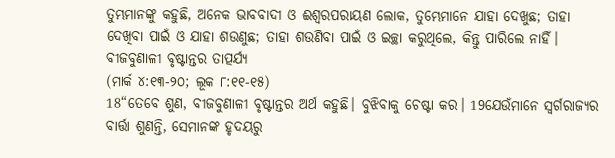ତୁମ୍ଭମାନଙ୍କୁ କହୁଛି, ଅନେକ ଭାବବାଦୀ ଓ ଈଶ୍ୱରପରାୟଣ ଲୋକ, ତୁମ୍ଭେମାନେ ଯାହା ଦେଖୁଛ; ତାହା ଦେଖିବା ପାଇଁ ଓ ଯାହା ଶଉଣୁଛ; ତାହା ଶଉଣିବା ପାଇଁ ଓ ଇଚ୍ଛା କରୁଥିଲେ, କିନ୍ତୁ ପାରିଲେ ନାହିଁ।
ବୀଜବୁଣାଳୀ ବୃଷ୍ଟାନ୍ତର ତାତ୍ପର୍ଯ୍ୟ
(ମାର୍କ ୪:୧୩-୨୦; ଲୂକ ୮:୧୧-୧୫)
18“ତେବେ ଶୁଣ, ବୀଜବୁଣାଳୀ ବୃଷ୍ଟାନ୍ତର ଅର୍ଥ କହୁଛି। ବୁଝିବାକୁ ଚେଷ୍ଟା କର। 19ଯେଉଁମାନେ ସ୍ୱର୍ଗରାଜ୍ୟର ବାର୍ତ୍ତା ଶୁଣନ୍ତି, ସେମାନଙ୍କ ହୃଦୟରୁ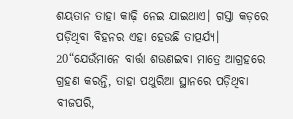ଶୟତାନ ତାହା କାଢ଼ି ନେଇ ଯାଇଥାଏ। ଗସ୍ତା କଡ଼ରେ ପଡ଼ିଥିବା ବିହନର ଏହା ହେଉଛି ତାତ୍ପର୍ଯ୍ୟ।
20“ଯେଉଁମାନେ ବାର୍ତ୍ତା ଶଉଣଇବା ମାତ୍ରେ ଆଗ୍ରହରେ ଗ୍ରହଣ କରନ୍ତି, ତାହା ପଥୁରିଆ ସ୍ଥାନରେ ପଡ଼ିଥିବା ବୀଜପରି,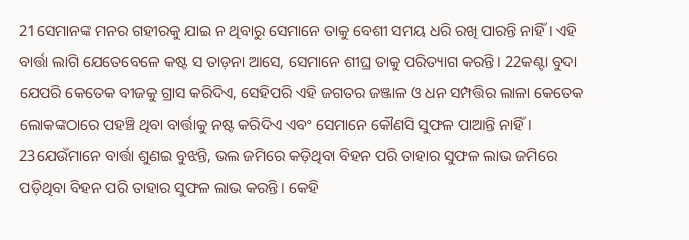21ସେମାନଙ୍କ ମନର ଗହୀରକୁ ଯାଇ ନ ଥିବାରୁ ସେମାନେ ତାକୁ ବେଶୀ ସମୟ ଧରି ରଖି ପାରନ୍ତି ନାହିଁ। ଏହି ବାର୍ତ୍ତା ଲାଗି ଯେତେବେଳେ କଷ୍ଟ ସ ତାଡ଼ନା ଆସେ, ସେମାନେ ଶୀଘ୍ର ତାକୁ ପରିତ୍ୟାଗ କରନ୍ତି। 22କଣ୍ଟା ବୁଦା ଯେପରି କେତେକ ବୀଜକୁ ଗ୍ରାସ କରିଦିଏ, ସେହିପରି ଏହି ଜଗତର ଜଞ୍ଜାଳ ଓ ଧନ ସମ୍ପତ୍ତିର ଲାଳା କେତେକ ଲୋକଙ୍କଠାରେ ପହଞ୍ଚି ଥିବା ବାର୍ତ୍ତାକୁ ନଷ୍ଟ କରିଦିଏ ଏବଂ ସେମାନେ କୌଣସି ସୁଫଳ ପାଆନ୍ତି ନାହିଁ। 23ଯେଉଁମାନେ ବାର୍ତ୍ତା ଶୁଣଇ ବୁଝନ୍ତି, ଭଲ ଜମିରେ କଡ଼ିଥିବା ବିହନ ପରି ତାହାର ସୁଫଳ ଲାଭ ଜମିରେ ପଡ଼ିଥିବା ବିହନ ପରି ତାହାର ସୁଫଳ ଲାଭ କରନ୍ତି। କେହି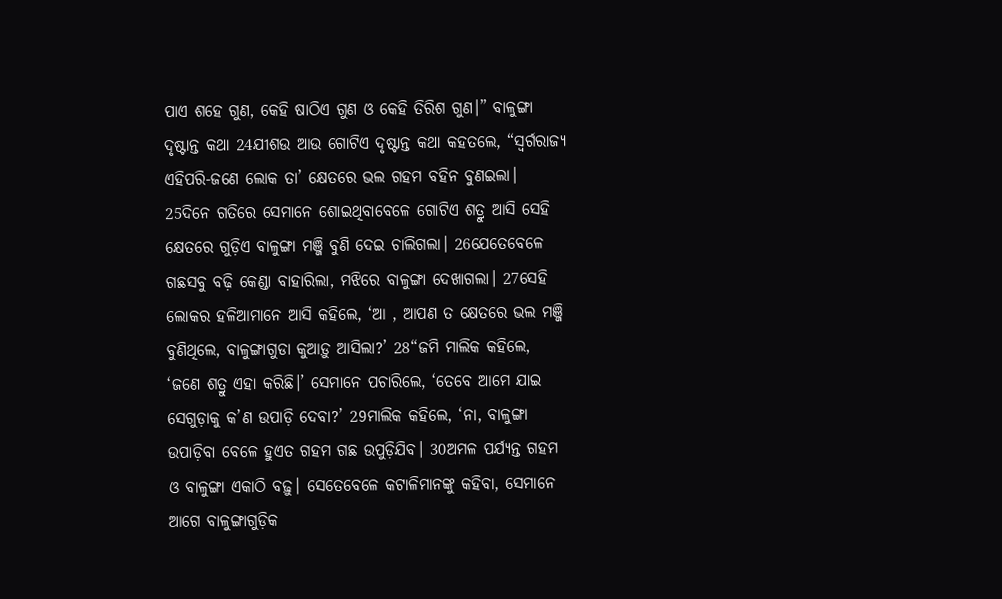ପାଏ ଶହେ ଗୁଣ, କେହି ଷାଠିଏ ଗୁଣ ଓ କେହି ତିରିଶ ଗୁଣ।” ବାଳୁଙ୍ଗା ଦୃଷ୍ଟାନ୍ତ କଥା 24ଯୀଶଉ ଆଉ ଗୋଟିଏ ଦୃଷ୍ଟାନ୍ତ କଥା କହତଲେ, “ସ୍ୱର୍ଗରାଜ୍ୟ ଏହିପରି-ଜଣେ ଲୋକ ତା’ କ୍ଷେତରେ ଭଲ ଗହମ ବହିନ ବୁଣଇଲା। 25ଦିନେ ଗତିରେ ସେମାନେ ଶୋଇଥିବାବେଳେ ଗୋଟିଏ ଶତ୍ରୁ ଆସି ସେହି କ୍ଷେତରେ ଗୁଡ଼ିଏ ବାଳୁଙ୍ଗା ମଞ୍ଜି ବୁଣି ଦେଇ ଚାଲିଗଲା। 26ଯେତେବେଳେ ଗଛସବୁ ବଢ଼ି କେଣ୍ଡା ବାହାରିଲା, ମଝିରେ ବାଳୁଙ୍ଗା ଦେଖାଗଲା। 27ସେହି ଲୋକର ହଳିଆମାନେ ଆସି କହିଲେ, ‘ଆ , ଆପଣ ତ କ୍ଷେତରେ ଭଲ ମଞ୍ଜି ବୁଣିଥିଲେ, ବାଳୁଙ୍ଗାଗୁଡା କୁଆଡ଼ୁ ଆସିଲା?’ 28“ଜମି ମାଲିକ କହିଲେ, ‘ଜଣେ ଶତ୍ରୁ ଏହା କରିଛି।’ ସେମାନେ ପଚାରିଲେ, ‘ତେବେ ଆମେ ଯାଇ ସେଗୁଡ଼ାକୁ କ’ଣ ଉପାଡ଼ି ଦେବା?’ 29ମାଲିକ କହିଲେ, ‘ନା, ବାଳୁଙ୍ଗା ଉପାଡ଼ିବା ବେଳେ ହୁଏତ ଗହମ ଗଛ ଉପୁଡ଼ିଯିବ। 30ଅମଳ ପର୍ଯ୍ୟନ୍ତ ଗହମ ଓ ବାଳୁଙ୍ଗା ଏକାଠି ବଢ଼ୁ। ସେତେବେଳେ କଟାଳିମାନଙ୍କୁ କହିବା, ସେମାନେ ଆଗେ ବାଳୁଙ୍ଗାଗୁଡ଼ିକ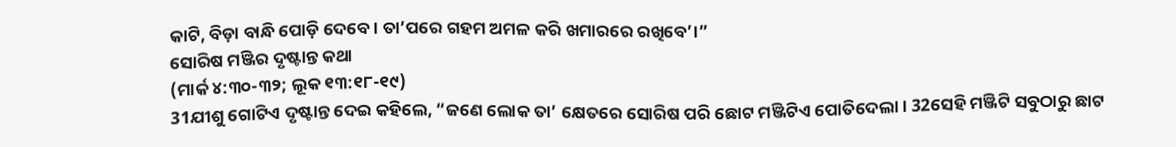କାଟି, ବିଡ଼ା ବାନ୍ଧି ପୋଡ଼ି ଦେବେ। ତା’ପରେ ଗହମ ଅମଳ କରି ଖମାରରେ ରଖିବେ’।”
ସୋରିଷ ମଞ୍ଜିର ଦୃଷ୍ଟାନ୍ତ କଥା
(ମାର୍କ ୪:୩୦-୩୨; ଲୂକ ୧୩:୧୮-୧୯)
31ଯୀଶୁ ଗୋଟିଏ ଦୃଷ୍ଟାନ୍ତ ଦେଇ କହିଲେ, “ଜଣେ ଲୋକ ତା’ କ୍ଷେତରେ ସୋରିଷ ପରି ଛୋଟ ମଞ୍ଜିଟିଏ ପୋତିଦେଲା। 32ସେହି ମଞ୍ଜିଟି ସବୁଠାରୁ ଛାଟ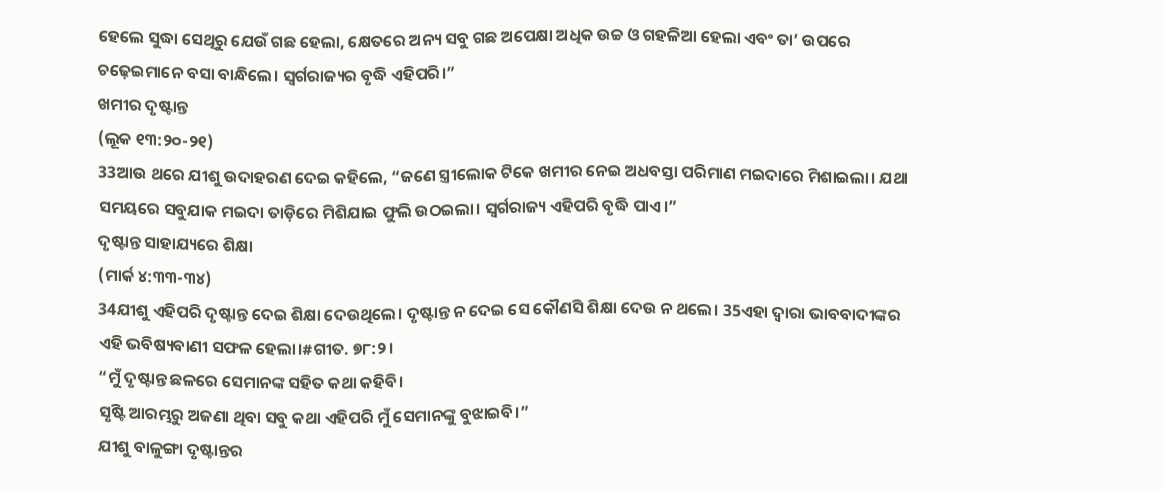ହେଲେ ସୁଦ୍ଧା ସେଥିରୁ ଯେଉଁ ଗଛ ହେଲା, କ୍ଷେତରେ ଅନ୍ୟ ସବୁ ଗଛ ଅପେକ୍ଷା ଅଧିକ ଉଚ୍ଚ ଓ ଗହଳିଆ ହେଲା ଏବଂ ତା’ ଉପରେ ଚଢ଼େଇମାନେ ବସା ବାନ୍ଧିଲେ। ସ୍ୱର୍ଗରାଜ୍ୟର ବୃଦ୍ଧି ଏହିପରି।”
ଖମୀର ଦୃଷ୍ଟାନ୍ତ
(ଲୂକ ୧୩:୨୦-୨୧)
33ଆଉ ଥରେ ଯୀଶୁ ଉଦାହରଣ ଦେଇ କହିଲେ, “ଜଣେ ସ୍ତ୍ରୀଲୋକ ଟିକେ ଖମୀର ନେଇ ଅଧବସ୍ତା ପରିମାଣ ମଇଦାରେ ମିଶାଇଲା। ଯଥା ସମୟରେ ସବୁଯାକ ମଇଦା ତାଡ଼ିରେ ମିଶିଯାଇ ଫୁଲି ଉଠଇଲା। ସ୍ୱର୍ଗରାଜ୍ୟ ଏହିପରି ବୃଦ୍ଧି ପାଏ।”
ଦୃଷ୍ଟାନ୍ତ ସାହାଯ୍ୟରେ ଶିକ୍ଷା
(ମାର୍କ ୪:୩୩-୩୪)
34ଯୀଶୁ ଏହିପରି ଦୃଷ୍ଟାନ୍ତ ଦେଇ ଶିକ୍ଷା ଦେଉଥିଲେ। ଦୃଷ୍ଟାନ୍ତ ନ ଦେଇ ସେ କୌଣସି ଶିକ୍ଷା ଦେଉ ନ ଥଲେ। 35ଏହା ଦ୍ୱାରା ଭାବବାଦୀଙ୍କର ଏହି ଭବିଷ୍ୟବାଣୀ ସଫଳ ହେଲା।#ଗୀତ. ୭୮:୨।
“ମୁଁ ଦୃଷ୍ଟାନ୍ତ ଛଳରେ ସେମାନଙ୍କ ସହିତ କଥା କହିବି।
ସୃଷ୍ଟି ଆରମ୍ଭରୁ ଅଜଣା ଥିବା ସବୁ କଥା ଏହିପରି ମୁଁ ସେମାନଙ୍କୁ ବୁଝାଇବି।”
ଯୀଶୁ ବାଳୁଙ୍ଗା ଦୃଷ୍ଟାନ୍ତର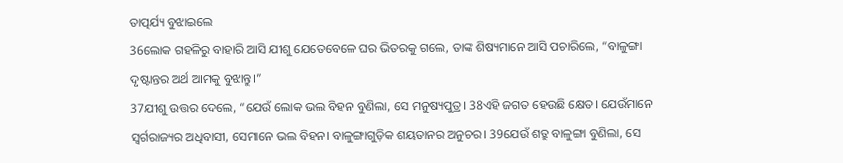ତାତ୍ପର୍ଯ୍ୟ ବୁଝାଇଲେ
36ଲୋକ ଗହଳିରୁ ବାହାରି ଆସି ଯୀଶୁ ଯେତେବେଳେ ଘର ଭିତରକୁ ଗଲେ, ତାଙ୍କ ଶିଷ୍ୟମାନେ ଆସି ପଚାରିଲେ, “ବାଳୁଙ୍ଗା ଦୃଷ୍ଟାନ୍ତର ଅର୍ଥ ଆମକୁ ବୁଝାନ୍ତୁ।”
37ଯୀଶୁ ଉତ୍ତର ଦେଲେ, “ଯେଉଁ ଲୋକ ଭଲ ବିହନ ବୁଣିଲା, ସେ ମନୁଷ୍ୟପୁତ୍ର। 38ଏହି ଜଗତ ହେଉଛି କ୍ଷେତ। ଯେଉଁମାନେ ସ୍ୱର୍ଗରାଜ୍ୟର ଅଧିବାସୀ, ସେମାନେ ଭଲ ବିହନ। ବାଳୁଙ୍ଗାଗୁଡ଼ିକ ଶୟତାନର ଅନୁଚର। 39ଯେଉଁ ଶତ୍ରୁ ବାଳୁଙ୍ଗା ବୁଣିଲା, ସେ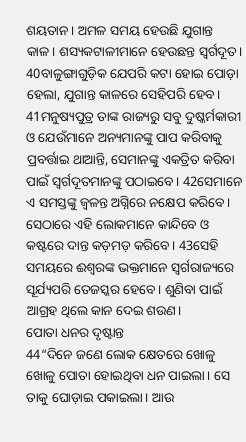ଶୟତାନ। ଅମଳ ସମୟ ହେଉଛି ଯୁଗାନ୍ତ କାଳ। ଶସ୍ୟକଟାଳୀମାନେ ହେଉଛନ୍ତ ସ୍ୱର୍ଗଦୂତ। 40ବାଳୁଙ୍ଗାଗୁଡ଼ିକ ଯେପରି କଟା ହୋଇ ପୋଡ଼ା ହେଲା, ଯୁଗାନ୍ତ କାଳରେ ସେହିପରି ହେବ। 41ମନୁଷ୍ୟପୁତ୍ର ତାଙ୍କ ରାଜ୍ୟରୁ ସବୁ ଦୁଷ୍କର୍ମକାରୀ ଓ ଯେଉଁମାନେ ଅନ୍ୟମାନଙ୍କୁ ପାପ କରିବାକୁ ପ୍ରବର୍ତ୍ତାଇ ଥାଆନ୍ତି, ସେମାନଙ୍କୁ ଏକତ୍ରିତ କରିବା ପାଇଁ ସ୍ୱର୍ଗଦୂତମାନଙ୍କୁ ପଠାଇବେ। 42ସେମାନେ ଏ ସମସ୍ତଙ୍କୁ ଜ୍ୱଳନ୍ତ ଅଗ୍ନିରେ ନକ୍ଷେପ କରିବେ। ସେଠାରେ ଏହି ଲୋକମାନେ କାନ୍ଦିବେ ଓ କଷ୍ଟରେ ଦାନ୍ତ କଡ଼ମଡ଼ କରିବେ। 43ସେହି ସମୟରେ ଈଶ୍ୱରଙ୍କ ଭକ୍ତମାନେ ସ୍ୱର୍ଗରାଜ୍ୟରେ ସୂର୍ଯ୍ୟପରି ତେଜସ୍କର ହେବେ। ଶୁଣିବା ପାଇଁ ଆଗ୍ରହ ଥିଲେ କାନ ଦେଇ ଶଉଣ।
ପୋତା ଧନର ଦୃଷ୍ଟାନ୍ତ
44“ଦିନେ ଜଣେ ଲୋକ କ୍ଷେତରେ ଖୋଳୁ ଖୋଳୁ ପୋତା ହୋଇଥିବା ଧନ ପାଇଲା। ସେ ତାକୁ ଘୋଡ଼ାଇ ପକାଇଲା। ଆଉ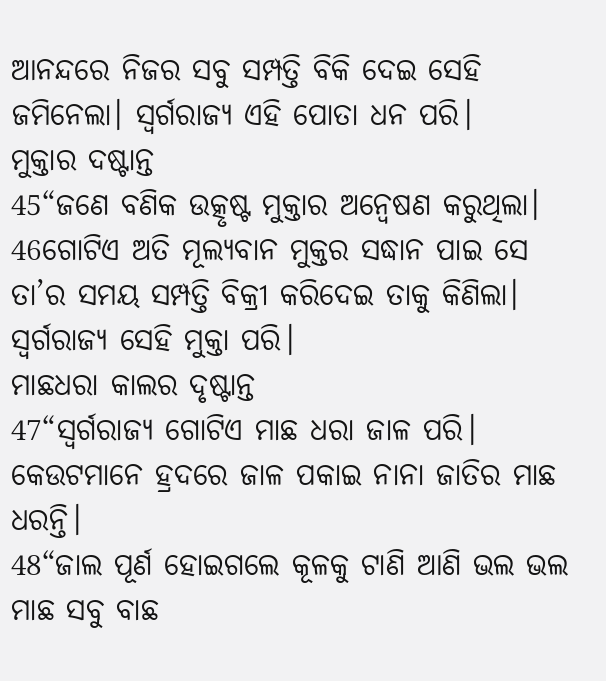ଆନନ୍ଦରେ ନିଜର ସବୁ ସମ୍ପତ୍ତି ବିକି ଦେଇ ସେହି ଜମିନେଲା। ସ୍ୱର୍ଗରାଜ୍ୟ ଏହି ପୋତା ଧନ ପରି।
ମୁକ୍ତାର ଦଷ୍ଟାନ୍ତ
45“ଜଣେ ବଣିକ ଉତ୍କୃଷ୍ଟ ମୁକ୍ତାର ଅନ୍ୱେଷଣ କରୁଥିଲା। 46ଗୋଟିଏ ଅତି ମୂଲ୍ୟବାନ ମୁକ୍ତର ସଦ୍ଧାନ ପାଇ ସେ ତା’ର ସମୟ ସମ୍ପତ୍ତି ବିକ୍ରୀ କରିଦେଇ ତାକୁ କିଣିଲା। ସ୍ୱର୍ଗରାଜ୍ୟ ସେହି ମୁକ୍ତା ପରି।
ମାଛଧରା କାଲର ଦୃଷ୍ଟାନ୍ତ
47“ସ୍ୱର୍ଗରାଜ୍ୟ ଗୋଟିଏ ମାଛ ଧରା ଜାଳ ପରି। କେଉଟମାନେ ହ୍ରଦରେ ଜାଳ ପକାଇ ନାନା ଜାତିର ମାଛ ଧରନ୍ତି।
48“ଜାଲ ପୂର୍ଣ ହୋଇଗଲେ କୂଳକୁ ଟାଣି ଆଣି ଭଲ ଭଲ ମାଛ ସବୁ ବାଛ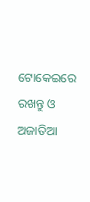ଟୋକେଇରେ ରଖନ୍ତୁ ଓ ଅଜାତିଆ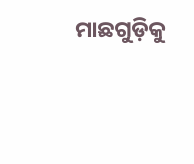ମାଛଗୁଡ଼ିକୁ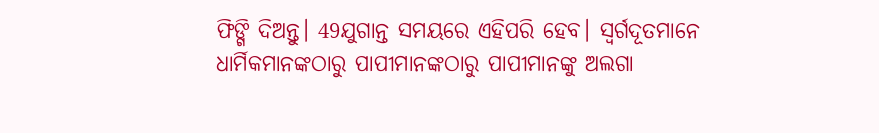ଫିଙ୍ଗି ଦିଅନ୍ତୁ। 49ଯୁଗାନ୍ତ ସମୟରେ ଏହିପରି ହେବ। ସ୍ୱର୍ଗଦୂତମାନେ ଧାର୍ମିକମାନଙ୍କଠାରୁ ପାପୀମାନଙ୍କଠାରୁ ପାପୀମାନଙ୍କୁ ଅଲଗା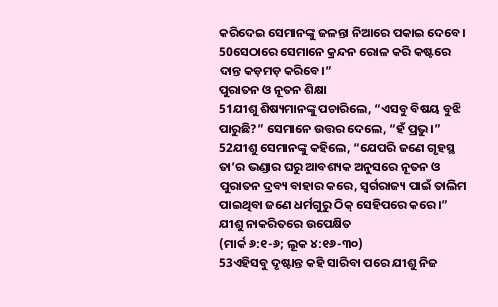କରିଦେଇ ସେମାନଙ୍କୁ ଜଳନ୍ତା ନିଆରେ ପକାଇ ଦେବେ। 50ସେଠାରେ ସେମାନେ କ୍ରନ୍ଦନ ରୋଳ କରି କଷ୍ଟରେ ଦାନ୍ତ କଡ଼ମଡ଼ କରିବେ।”
ପୁରାତନ ଓ ନୂତନ ଶିକ୍ଷା
51ଯୀଶୁ ଶିଷ୍ୟମାନଙ୍କୁ ପଚାରିଲେ, “ଏସବୁ ବିଷୟ ବୁଝି ପାରୁଛି?” ସେମାନେ ଉତ୍ତର ଦେଲେ, “ହଁ ପ୍ରଭୁ।”
52ଯୀଶୁ ସେମାନଙ୍କୁ କହିଲେ, “ଯେପରି ଜଣେ ଗୃହସ୍ଥ ତା’ର ଭଣ୍ଡାର ଘରୁ ଆବଶ୍ୟକ ଅନୁସରେ ନୂତନ ଓ ପୁରାତନ ଦ୍ରବ୍ୟ ବାହାର କରେ, ସ୍ୱର୍ଗରାଜ୍ୟ ପାଇଁ ତାଲିମ ପାଇଥିବା ଜଣେ ଧର୍ମଗୁରୁ ଠିକ୍ ସେହିପରେ କରେ।”
ଯୀଶୁ ନାକରିତରେ ଉପେକ୍ଷିତ
(ମାର୍କ ୬:୧-୬; ଲୂକ ୪:୧୬-୩୦)
53ଏହିସବୁ ଦୃଷ୍ଟାନ୍ତ କହି ସାରିବା ପରେ ଯୀଶୁ ନିଜ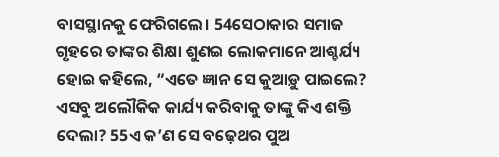ବାସସ୍ଥାନକୁ ଫେରିଗଲେ। 54ସେଠାକାର ସମାଜ ଗୃହରେ ତାଙ୍କର ଶିକ୍ଷା ଶୁଣଇ ଲୋକମାନେ ଆଶ୍ଚର୍ଯ୍ୟ ହୋଇ କହିଲେ, “ଏତେ ଜ୍ଞାନ ସେ କୁଆଡ଼ୁ ପାଇଲେ? ଏସବୁ ଅଲୌକିକ କାର୍ଯ୍ୟ କରିବାକୁ ତାଙ୍କୁ କିଏ ଶକ୍ତି ଦେଲା? 55ଏ କ’ଣ ସେ ବଢ଼େଥର ପୁଅ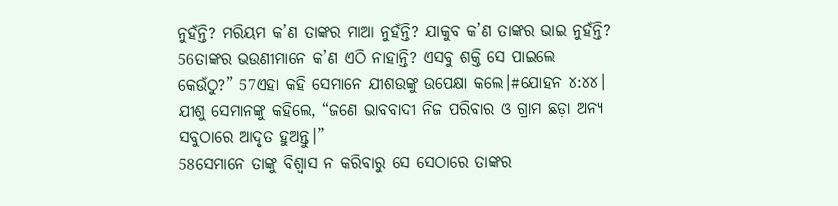ନୁହଁନ୍ତି? ମରିୟମ କ’ଣ ତାଙ୍କର ମାଆ ନୁହଁନ୍ତି? ଯାକୁବ କ’ଣ ତାଙ୍କର ଭାଇ ନୁହଁନ୍ତି? 56ତାଙ୍କର ଭଉଣୀମାନେ କ’ଣ ଏଠି ନାହାନ୍ତି? ଏସବୁ ଶକ୍ତି ସେ ପାଇଲେ କେଉଁଠୁ?” 57ଏହା କହି ସେମାନେ ଯୀଶଉଙ୍କୁ ଉପେକ୍ଷା କଲେ।#ଯୋହନ ୪:୪୪।
ଯୀଶୁ ସେମାନଙ୍କୁ କହିଲେ, “ଜଣେ ଭାବବାଦୀ ନିଜ ପରିବାର ଓ ଗ୍ରାମ ଛଡ଼ା ଅନ୍ୟ ସବୁଠାରେ ଆଦୃତ ହୁଅନ୍ତୁ।”
58ସେମାନେ ତାଙ୍କୁ ବିଶ୍ୱାସ ନ କରିବାରୁ ସେ ସେଠାରେ ତାଙ୍କର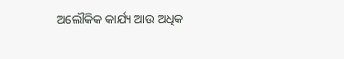ଅଲୌକିକ କାର୍ଯ୍ୟ ଆଉ ଅଧିକ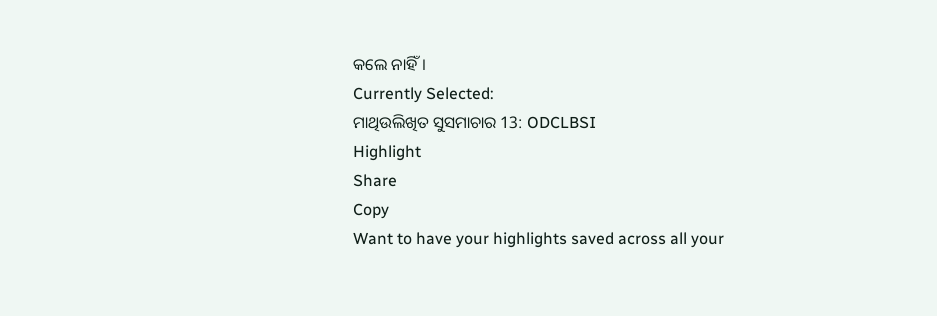କଲେ ନାହିଁ।
Currently Selected:
ମାଥିଉଲିଖିତ ସୁସମାଚାର 13: ODCLBSI
Highlight
Share
Copy
Want to have your highlights saved across all your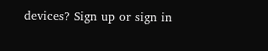devices? Sign up or sign in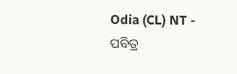Odia (CL) NT - ପବିତ୍ର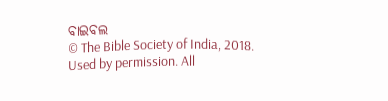ବାଇବଲ
© The Bible Society of India, 2018.
Used by permission. All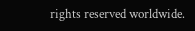rights reserved worldwide.